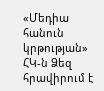«Մեդիա հանուն կրթության» ՀԿ-ն Ձեզ հրավիրում է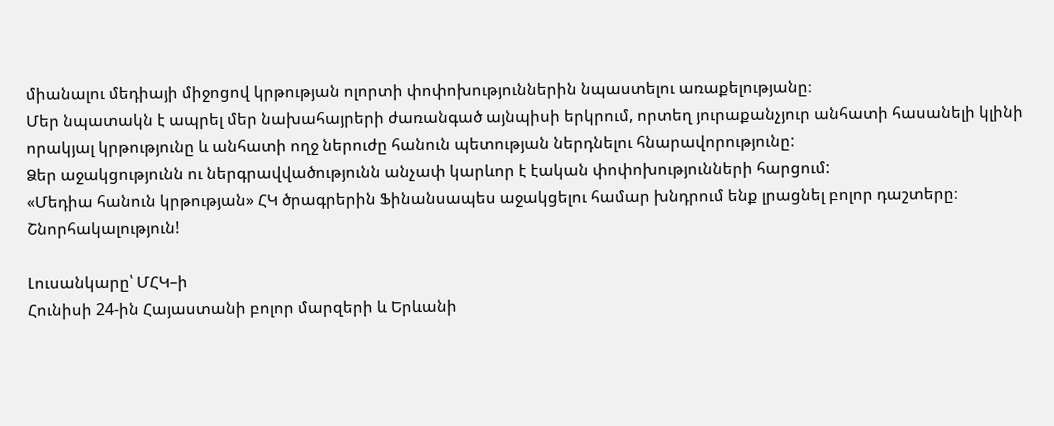միանալու մեդիայի միջոցով կրթության ոլորտի փոփոխություններին նպաստելու առաքելությանը։
Մեր նպատակն է ապրել մեր նախահայրերի ժառանգած այնպիսի երկրում, որտեղ յուրաքանչյուր անհատի հասանելի կլինի որակյալ կրթությունը և անհատի ողջ ներուժը հանուն պետության ներդնելու հնարավորությունը:
Ձեր աջակցությունն ու ներգրավվածությունն անչափ կարևոր է էական փոփոխությունների հարցում:
«Մեդիա հանուն կրթության» ՀԿ ծրագրերին Ֆինանսապես աջակցելու համար խնդրում ենք լրացնել բոլոր դաշտերը։
Շնորհակալություն!

Լուսանկարը՝ ՄՀԿ–ի
Հունիսի 24-ին Հայաստանի բոլոր մարզերի և Երևանի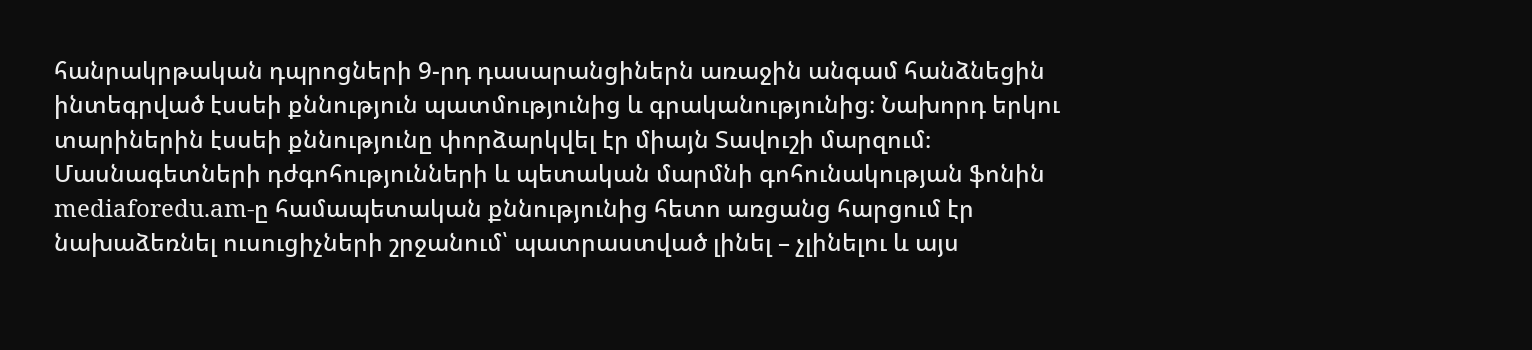հանրակրթական դպրոցների 9-րդ դասարանցիներն առաջին անգամ հանձնեցին ինտեգրված էսսեի քննություն պատմությունից և գրականությունից։ Նախորդ երկու տարիներին էսսեի քննությունը փորձարկվել էր միայն Տավուշի մարզում։ Մասնագետների դժգոհությունների և պետական մարմնի գոհունակության ֆոնին mediaforedu.am-ը համապետական քննությունից հետո առցանց հարցում էր նախաձեռնել ուսուցիչների շրջանում՝ պատրաստված լինել – չլինելու և այս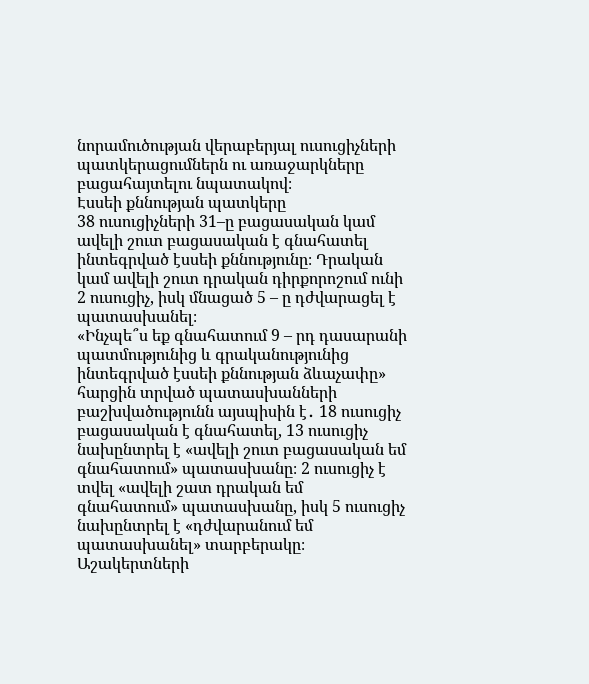նորամուծության վերաբերյալ ուսուցիչների պատկերացումներն ու առաջարկները բացահայտելու նպատակով։
Էսսեի քննության պատկերը
38 ուսուցիչների 31–ը բացասական կամ ավելի շուտ բացասական է գնահատել ինտեգրված էսսեի քննությունը։ Դրական կամ ավելի շուտ դրական դիրքորոշում ունի 2 ուսուցիչ, իսկ մնացած 5 – ը դժվարացել է պատասխանել։
«Ինչպե՞ս եք գնահատում 9 – րդ դասարանի պատմությունից և գրականությունից ինտեգրված էսսեի քննության ձևաչափը» հարցին տրված պատասխանների բաշխվածությունն այսպիսին է․ 18 ուսուցիչ բացասական է գնահատել, 13 ուսուցիչ նախընտրել է «ավելի շուտ բացասական եմ գնահատում» պատասխանը։ 2 ուսուցիչ է տվել «ավելի շատ դրական եմ գնահատում» պատասխանը, իսկ 5 ուսուցիչ նախընտրել է «դժվարանում եմ պատասխանել» տարբերակը։
Աշակերտների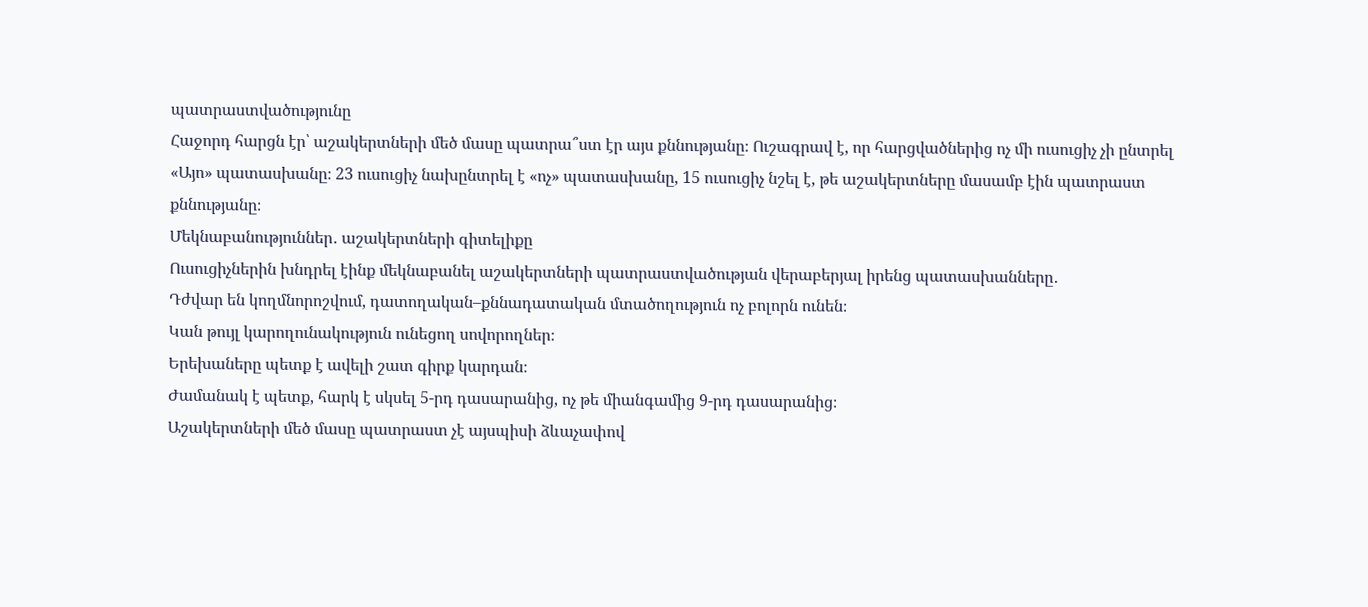պատրաստվածությունը
Հաջորդ հարցն էր՝ աշակերտների մեծ մասը պատրա՞ստ էր այս քննությանը։ Ուշագրավ է, որ հարցվածներից ոչ մի ուսուցիչ չի ընտրել «Այո» պատասխանը։ 23 ուսուցիչ նախընտրել է «ոչ» պատասխանը, 15 ուսուցիչ նշել է, թե աշակերտները մասամբ էին պատրաստ քննությանը։
Մեկնաբանություններ․ աշակերտների գիտելիքը
Ուսուցիչներին խնդրել էինք մեկնաբանել աշակերտների պատրաստվածության վերաբերյալ իրենց պատասխանները․
Դժվար են կողմնորոշվում, դատողական–քննադատական մտածողություն ոչ բոլորն ունեն։
Կան թույլ կարողունակություն ունեցող սովորողներ։
Երեխաները պետք է ավելի շատ գիրք կարդան։
Ժամանակ է պետք, հարկ է սկսել 5-րդ դասարանից, ոչ թե միանգամից 9-րդ դասարանից։
Աշակերտների մեծ մասը պատրաստ չէ այսպիսի ձևաչափով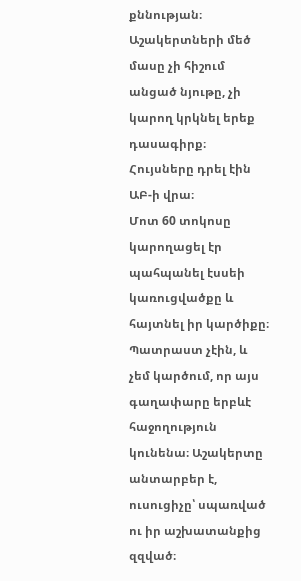քննության։
Աշակերտների մեծ մասը չի հիշում անցած նյութը, չի կարող կրկնել երեք դասագիրք։
Հույսները դրել էին ԱԲ-ի վրա։
Մոտ 60 տոկոսը կարողացել էր պահպանել էսսեի կառուցվածքը և հայտնել իր կարծիքը։
Պատրաստ չէին, և չեմ կարծում, որ այս գաղափարը երբևէ հաջողություն կունենա։ Աշակերտը անտարբեր է, ուսուցիչը՝ սպառված ու իր աշխատանքից զզված։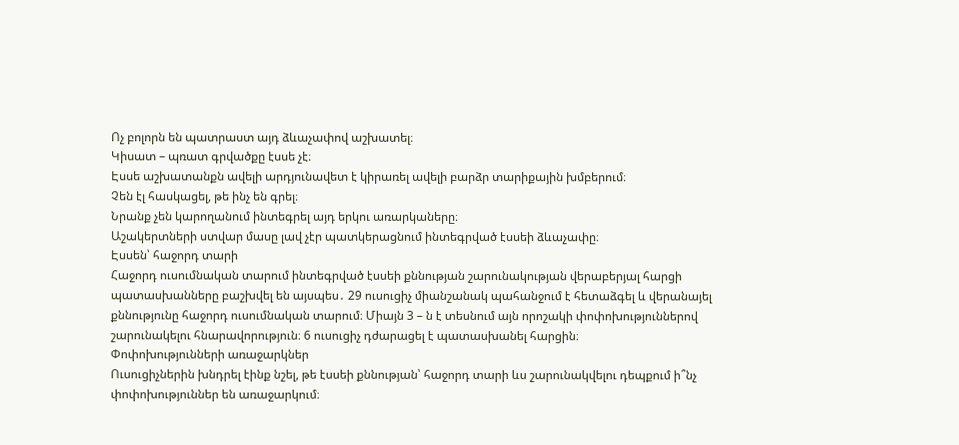Ոչ բոլորն են պատրաստ այդ ձևաչափով աշխատել։
Կիսատ – պռատ գրվածքը էսսե չէ։
Էսսե աշխատանքն ավելի արդյունավետ է կիրառել ավելի բարձր տարիքային խմբերում։
Չեն էլ հասկացել, թե ինչ են գրել։
Նրանք չեն կարողանում ինտեգրել այդ երկու առարկաները։
Աշակերտների ստվար մասը լավ չէր պատկերացնում ինտեգրված էսսեի ձևաչափը։
Էսսեն՝ հաջորդ տարի
Հաջորդ ուսումնական տարում ինտեգրված էսսեի քննության շարունակության վերաբերյալ հարցի պատասխանները բաշխվել են այսպես․ 29 ուսուցիչ միանշանակ պահանջում է հետաձգել և վերանայել քննությունը հաջորդ ուսումնական տարում։ Միայն 3 – ն է տեսնում այն որոշակի փոփոխություններով շարունակելու հնարավորություն։ 6 ուսուցիչ դժարացել է պատասխանել հարցին։
Փոփոխությունների առաջարկներ
Ուսուցիչներին խնդրել էինք նշել, թե էսսեի քննության՝ հաջորդ տարի ևս շարունակվելու դեպքում ի՞նչ փոփոխություններ են առաջարկում։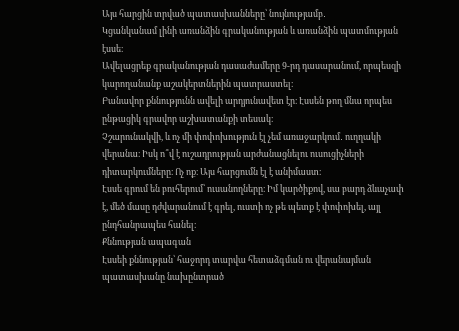Այս հարցին տրված պատասխանները՝ նույնությամբ․
Կցանկանամ լինի առանձին գրականության և առանձին պատմության էսսե։
Ավելացրեք գրականության դասաժամերը 9-րդ դասարանում, որպեսզի կարողանանք աշակերտներին պատրաստել։
Բանավոր քննությունն ավելի արդյունավետ էր։ Էսսեն թող մնա որպես ընթացիկ գրավոր աշխատանքի տեսակ։
Չշարունակվի, և ոչ մի փոփոխություն էլ չեմ առաջարկում․ ուղղակի վերանա։ Իսկ ո՞վ է ուշադրության արժանացնելու ուսուցիչների դիտարկումները։ Ոչ ոք։ Այս հարցումն էլ է անիմաստ։
Էսսե գրում են բուհերում՝ ուսանողները։ Իմ կարծիքով, սա բարդ ձևաչափ է, մեծ մասը դժվարանում է գրել, ուստի ոչ թե պետք է փոփոխել, այլ ընդհանրապես հանել։
Քննության ապագան
Էսսեի քննության՝ հաջորդ տարվա հետաձգման ու վերանայման պատասխանը նախընտրած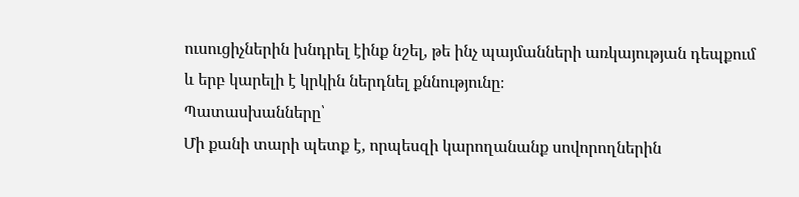ուսուցիչներին խնդրել էինք նշել, թե ինչ պայմանների առկայության դեպքում և երբ կարելի է կրկին ներդնել քննությունը։
Պատասխանները՝
Մի քանի տարի պետք է, որպեսզի կարողանանք սովորողներին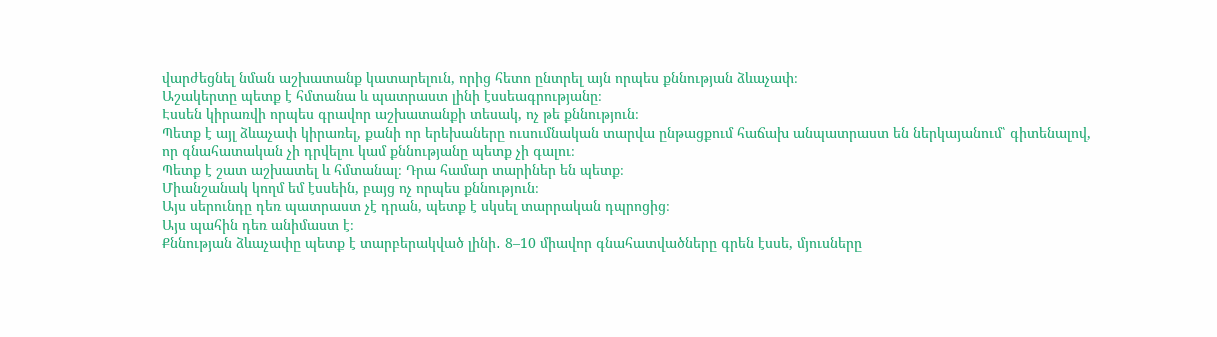վարժեցնել նման աշխատանք կատարելուն, որից հետո ընտրել այն որպես քննության ձևաչափ։
Աշակերտը պետք է հմտանա և պատրաստ լինի էսսեագրությանը։
Էսսեն կիրառվի որպես գրավոր աշխատանքի տեսակ, ոչ թե քննություն։
Պետք է այլ ձևաչափ կիրառել, քանի որ երեխաները ուսումնական տարվա ընթացքում հաճախ անպատրաստ են ներկայանում՝ գիտենալով, որ գնահատական չի դրվելու կամ քննությանը պետք չի գալու։
Պետք է շատ աշխատել և հմտանալ։ Դրա համար տարիներ են պետք։
Միանշանակ կողմ եմ էսսեին, բայց ոչ որպես քննություն։
Այս սերունդը դեռ պատրաստ չէ դրան, պետք է սկսել տարրական դպրոցից։
Այս պահին դեռ անիմաստ է։
Քննության ձևաչափը պետք է տարբերակված լինի․ 8–10 միավոր գնահատվածները գրեն էսսե, մյուսները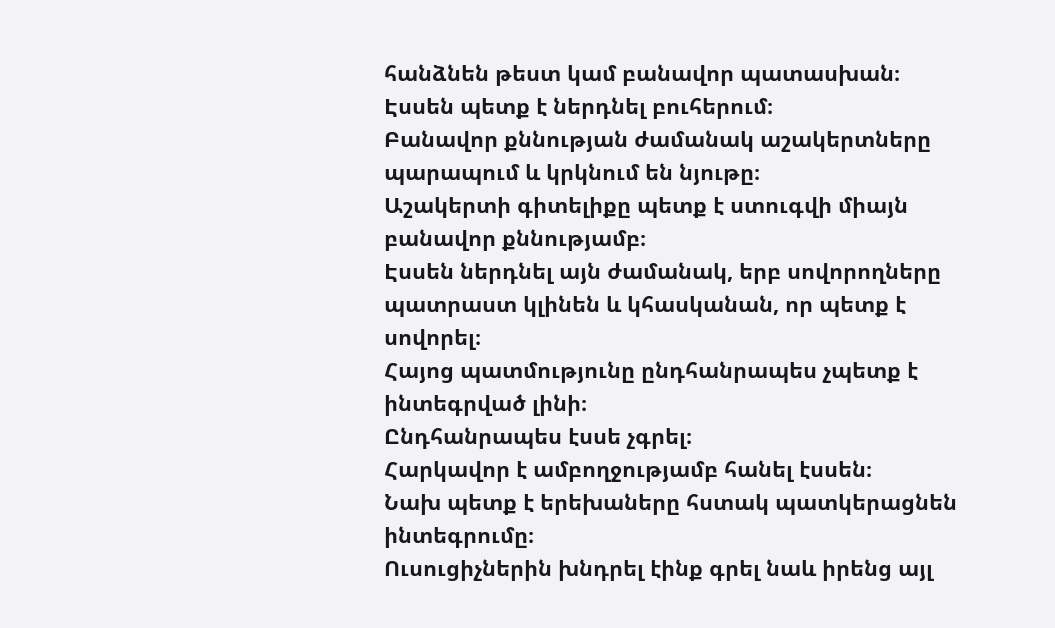հանձնեն թեստ կամ բանավոր պատասխան։
Էսսեն պետք է ներդնել բուհերում։
Բանավոր քննության ժամանակ աշակերտները պարապում և կրկնում են նյութը։
Աշակերտի գիտելիքը պետք է ստուգվի միայն բանավոր քննությամբ։
Էսսեն ներդնել այն ժամանակ, երբ սովորողները պատրաստ կլինեն և կհասկանան, որ պետք է սովորել։
Հայոց պատմությունը ընդհանրապես չպետք է ինտեգրված լինի։
Ընդհանրապես էսսե չգրել։
Հարկավոր է ամբողջությամբ հանել էսսեն։
Նախ պետք է երեխաները հստակ պատկերացնեն ինտեգրումը։
Ուսուցիչներին խնդրել էինք գրել նաև իրենց այլ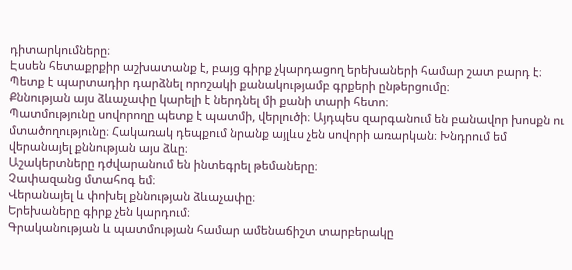դիտարկումները։
Էսսեն հետաքրքիր աշխատանք է, բայց գիրք չկարդացող երեխաների համար շատ բարդ է։ Պետք է պարտադիր դարձնել որոշակի քանակությամբ գրքերի ընթերցումը։
Քննության այս ձևաչափը կարելի է ներդնել մի քանի տարի հետո։
Պատմությունը սովորողը պետք է պատմի, վերլուծի։ Այդպես զարգանում են բանավոր խոսքն ու մտածողությունը։ Հակառակ դեպքում նրանք այլևս չեն սովորի առարկան։ Խնդրում եմ վերանայել քննության այս ձևը։
Աշակերտները դժվարանում են ինտեգրել թեմաները։
Չափազանց մտահոգ եմ։
Վերանայել և փոխել քննության ձևաչափը։
Երեխաները գիրք չեն կարդում։
Գրականության և պատմության համար ամենաճիշտ տարբերակը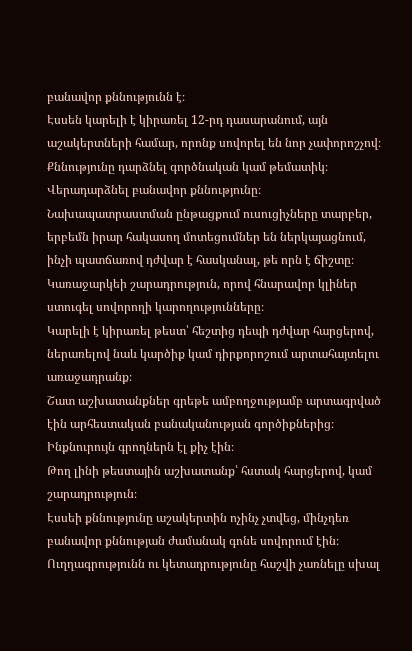բանավոր քննությունն է։
Էսսեն կարելի է կիրառել 12-րդ դասարանում, այն աշակերտների համար, որոնք սովորել են նոր չափորոշչով։
Քննությունը դարձնել գործնական կամ թեմատիկ։
Վերադարձնել բանավոր քննությունը։
Նախապատրաստման ընթացքում ուսուցիչները տարբեր, երբեմն իրար հակասող մոտեցումներ են ներկայացնում, ինչի պատճառով դժվար է հասկանալ, թե որն է ճիշտը։
Կառաջարկեի շարադրություն, որով հնարավոր կլիներ ստուգել սովորողի կարողությունները։
Կարելի է կիրառել թեստ՝ հեշտից դեպի դժվար հարցերով, ներառելով նաև կարծիք կամ դիրքորոշում արտահայտելու առաջադրանք։
Շատ աշխատանքներ գրեթե ամբողջությամբ արտագրված էին արհեստական բանականության գործիքներից։ Ինքնուրույն գրողներն էլ քիչ էին։
Թող լինի թեստային աշխատանք՝ հստակ հարցերով, կամ շարադրություն։
Էսսեի քննությունը աշակերտին ոչինչ չտվեց, մինչդեռ բանավոր քննության ժամանակ գոնե սովորում էին։ Ուղղագրությունն ու կետադրությունը հաշվի չառնելը սխալ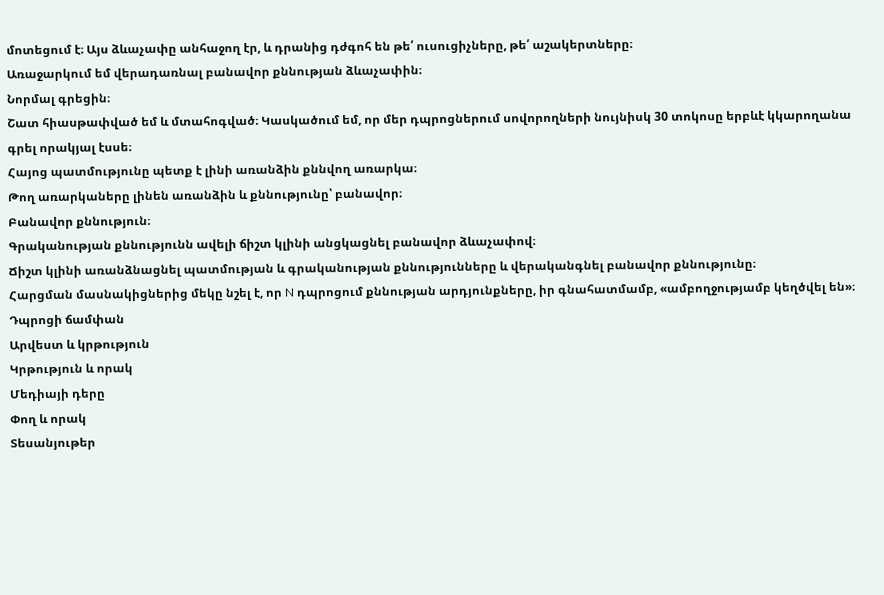մոտեցում է։ Այս ձևաչափը անհաջող էր, և դրանից դժգոհ են թե՛ ուսուցիչները, թե՛ աշակերտները։
Առաջարկում եմ վերադառնալ բանավոր քննության ձևաչափին։
Նորմալ գրեցին։
Շատ հիասթափված եմ և մտահոգված։ Կասկածում եմ, որ մեր դպրոցներում սովորողների նույնիսկ 30 տոկոսը երբևէ կկարողանա գրել որակյալ էսսե։
Հայոց պատմությունը պետք է լինի առանձին քննվող առարկա։
Թող առարկաները լինեն առանձին և քննությունը՝ բանավոր։
Բանավոր քննություն։
Գրականության քննությունն ավելի ճիշտ կլինի անցկացնել բանավոր ձևաչափով։
Ճիշտ կլինի առանձնացնել պատմության և գրականության քննությունները և վերականգնել բանավոր քննությունը։
Հարցման մասնակիցներից մեկը նշել է, որ N դպրոցում քննության արդյունքները, իր գնահատմամբ, «ամբողջությամբ կեղծվել են»։
Դպրոցի ճամփան
Արվեստ և կրթություն
Կրթություն և որակ
Մեդիայի դերը
Փող և որակ
Տեսանյութեր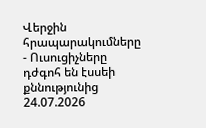Վերջին հրապարակումները
- Ուսուցիչները դժգոհ են էսսեի քննությունից 24.07.2026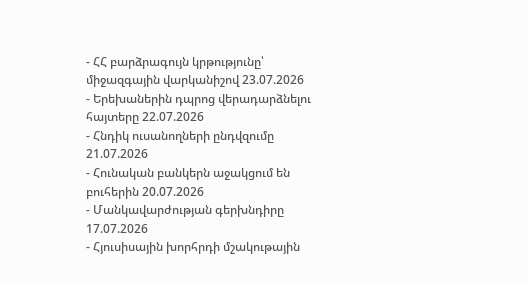- ՀՀ բարձրագույն կրթությունը՝ միջազգային վարկանիշով 23.07.2026
- Երեխաներին դպրոց վերադարձնելու հայտերը 22.07.2026
- Հնդիկ ուսանողների ընդվզումը 21.07.2026
- Հունական բանկերն աջակցում են բուհերին 20.07.2026
- Մանկավարժության գերխնդիրը 17.07.2026
- Հյուսիսային խորհրդի մշակութային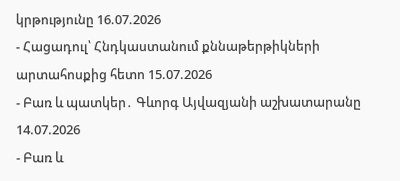կրթությունը 16.07.2026
- Հացադուլ՝ Հնդկաստանում քննաթերթիկների արտահոսքից հետո 15.07.2026
- Բառ և պատկեր․ Գևորգ Այվազյանի աշխատարանը 14.07.2026
- Բառ և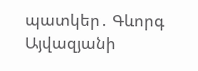պատկեր․ Գևորգ Այվազյանի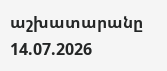աշխատարանը 14.07.2026